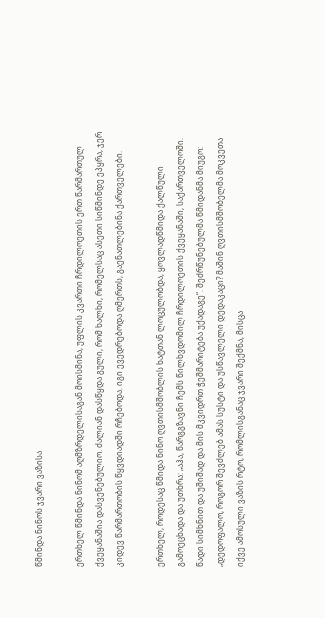წმინდა ნინოს ჯვარი ვაზისა

ერთხელ წმინდა ნინომ აღმზრდელისაგან მოისმინა, უფლის კვართი ჩრდილოეთის ერთ წარმართულ ქვეყანაშია დასვენებულიო. ძალიან დასწყდა გული, რომ ხალხი, რომელსაც ასეთი სიწმინდე ეპყრა, ჯერ კიდევ წარმართობის წყვდიადში რჩებოდა. იგი ევედრებოდა ღმერთს, გაენათლებინა ქართველები.

ერთხელ, როდესაც წმიდა ნინო ღვთისმშობლის ხატთან ლოცულობდა, ყოვლადწმიდა ქალწული გამოეცხადა და უთხრა: „აჰა, წარგგზავნი ჩემს წილხვდომილ ჩრდილოეთის ქვეყანაში, საქართველოში. წადი სიმხნით და უშიშად და მის მკვიდრთ ჭეშმარიტება უქადაგე“. შეძრწუნებულმა წმიდანმა მიუგო: „დედოფალო, როგორ შევძლებ ამას სუსტი და უსწავლელი დედაკაცი? მაშინ ღვთისმშობელმა მოკვეთა იქვე ამოსული ვაზის რტო, რომლისგანაც ჯვარი შექმნა, მისცა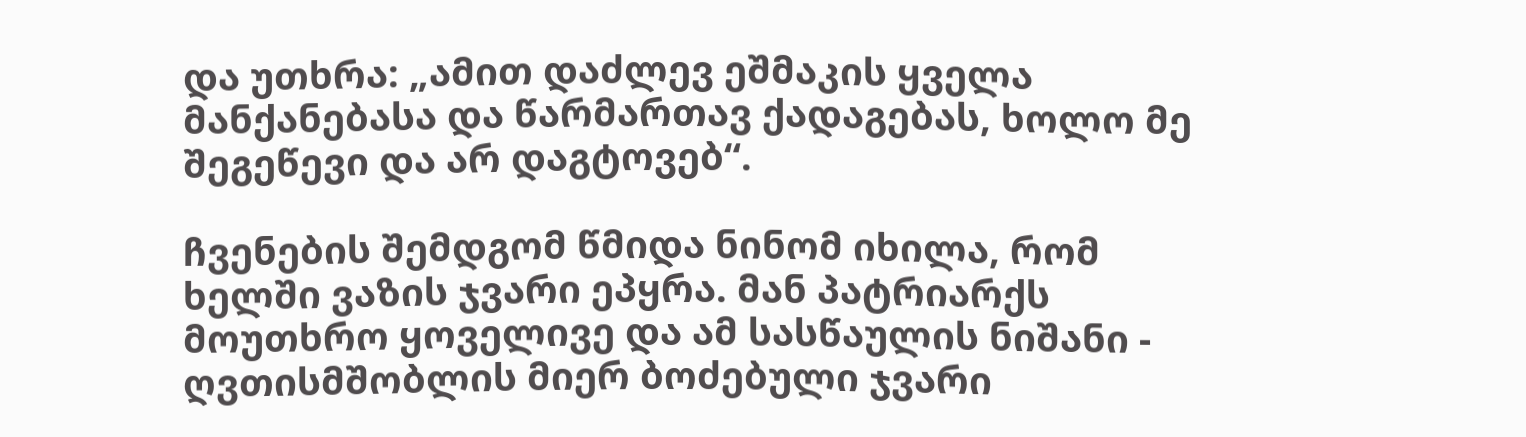და უთხრა: „ამით დაძლევ ეშმაკის ყველა მანქანებასა და წარმართავ ქადაგებას, ხოლო მე შეგეწევი და არ დაგტოვებ“.

ჩვენების შემდგომ წმიდა ნინომ იხილა, რომ ხელში ვაზის ჯვარი ეპყრა. მან პატრიარქს მოუთხრო ყოველივე და ამ სასწაულის ნიშანი - ღვთისმშობლის მიერ ბოძებული ჯვარი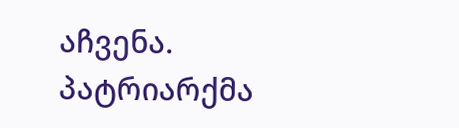აჩვენა. პატრიარქმა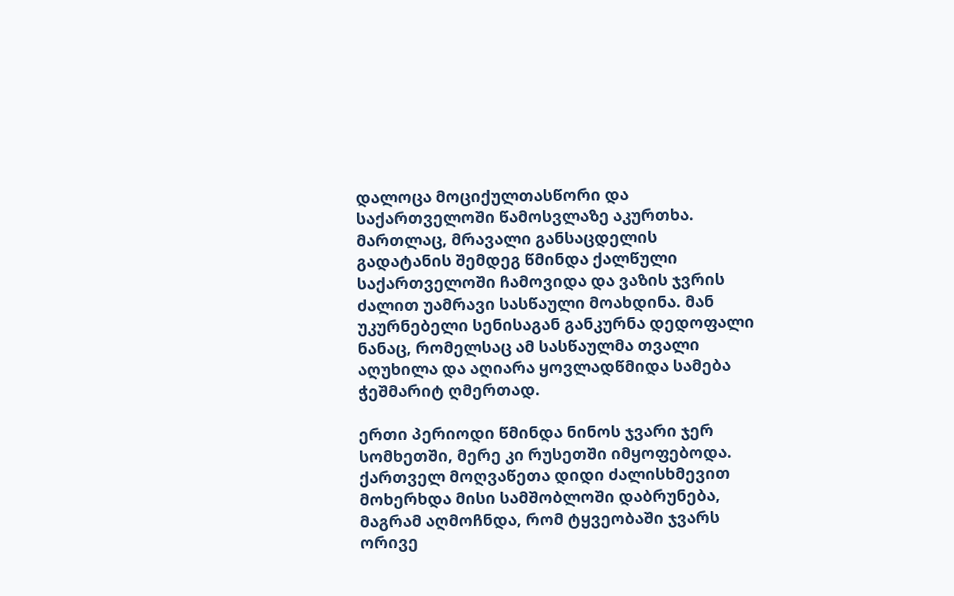დალოცა მოციქულთასწორი და საქართველოში წამოსვლაზე აკურთხა. მართლაც, მრავალი განსაცდელის გადატანის შემდეგ წმინდა ქალწული საქართველოში ჩამოვიდა და ვაზის ჯვრის ძალით უამრავი სასწაული მოახდინა. მან უკურნებელი სენისაგან განკურნა დედოფალი ნანაც, რომელსაც ამ სასწაულმა თვალი აღუხილა და აღიარა ყოვლადწმიდა სამება ჭეშმარიტ ღმერთად.

ერთი პერიოდი წმინდა ნინოს ჯვარი ჯერ სომხეთში, მერე კი რუსეთში იმყოფებოდა. ქართველ მოღვაწეთა დიდი ძალისხმევით მოხერხდა მისი სამშობლოში დაბრუნება, მაგრამ აღმოჩნდა, რომ ტყვეობაში ჯვარს ორივე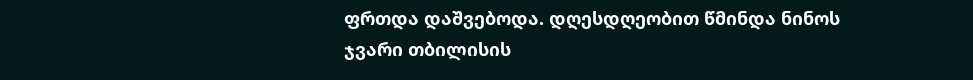ფრთდა დაშვებოდა. დღესდღეობით წმინდა ნინოს ჯვარი თბილისის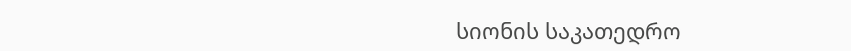სიონის საკათედრო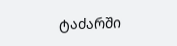ტაძარში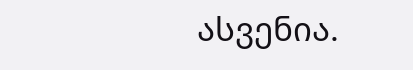ასვენია.